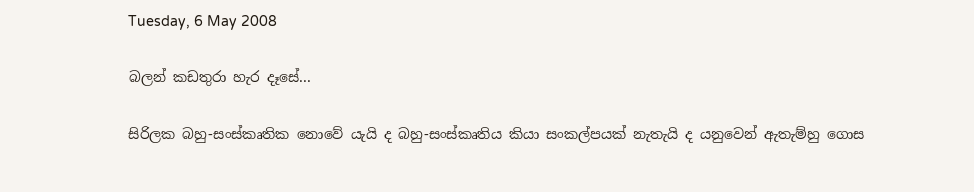Tuesday, 6 May 2008

බලන් කඩතුරා හැර දෑසේ...

සිරිලක බහු-සංස්කෘතික නොවේ යැයි ද බහු-සංස්කෘතිය කියා සංකල්පයක් නැතැයි ද යනුවෙන් ඇතැම්හු ගොස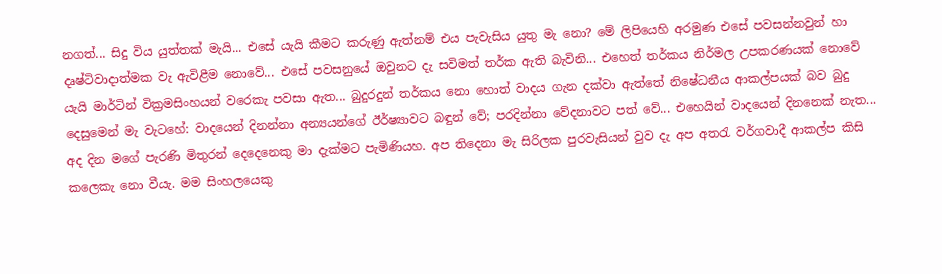නගත්... සිදු විය යුත්තක් මැයි... එසේ යැයි කීමට කරුණු ඇත්නම් එය පැවැසිය යුතු මැ නො? මේ ලිපියෙහි අරමුණ එසේ පවසන්නවුන් හා දෘෂ්ටිවාදාත්මක වැ ඇවිළීම නොවේ... එසේ පවසනුයේ ඔවුනට දැ සවිමත් තර්ක ඇති බැවිනි... එහෙත් තර්කය නිර්මල උපකරණයක් නොවේ යැයි මාර්ටින් වික්‍රමසිංහයන් වරෙකැ පවසා ඇත... බුදුරදුන් තර්කය නො‍‍ හොත් වාදය ගැන දක්වා ඇත්තේ නිෂේධනීය ‍ආකල්පයක් බව බුදු දෙසුමෙන් මැ වැටහේ: වාදයෙන් දිනන්නා අන්‍යයන්ගේ ඊර්ෂ්‍යාවට බඳුන් වේ; පරදින්නා වේදනාවට පත් වේ... එහෙයින් වාදයෙන් දිනනෙක් ‍නැත...
අද දින මගේ පැරණි මිතුරන් දෙදෙනෙකු මා දැක්මට පැමිණියහ. අප තිදෙනා‍ මැ සිරිලක පුරවැසියන් වුව දැ අප අතරැ වර්ගවාදී ආකල්ප කිසි කලෙකැ නො වීයැ. මම සිංහලයෙකු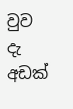වුව දැ අඩක්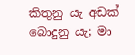කිතුනු යැ අඩක් බොදුනු යැ; මා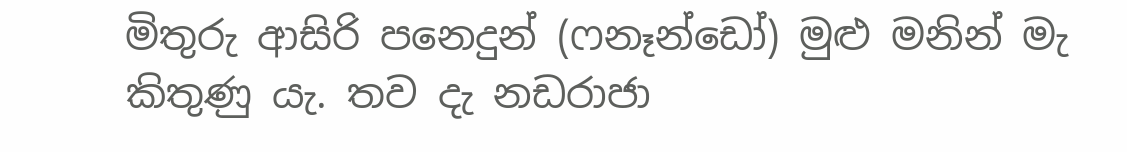මිතුරු ආසිරි පනෙදුන් (ෆනෑන්ඩෝ) මුළු මනින් මැ කිතුණු යැ. තව දැ නඩරාජා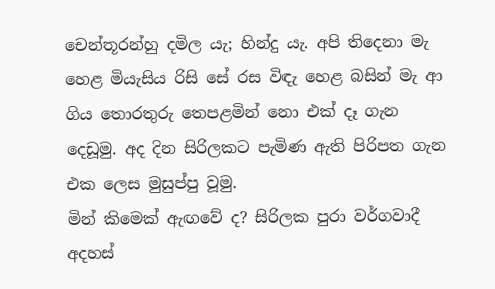චෙන්තූරන්හු දමිල යැ; හින්දු යැ. අපි තිදෙනා මැ හෙළ මියැසිය රිසි සේ රස විඳැ හෙළ බසින් මැ ‍ආ ගිය තොරතුරු තෙපළමින් නො එක් දෑ ගැන දෙඩූමු. අද දින සිරිලකට පැමිණ ඇති පිරිපත ගැන එක ලෙස මුසුප්පු වූමු.
මින් කිමෙක් ඇඟවේ ද? සිරිලක පුරා වර්ගවාදී අදහස්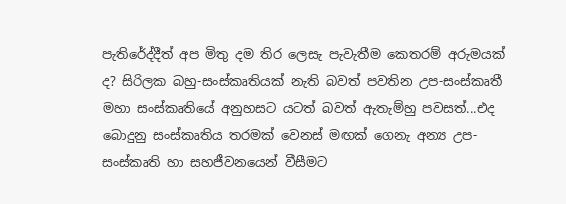පැතිරේද්දීත් අප මිතු දම තිර ලෙසැ පැවැතීම කෙතරම් අරුමයක් ද? සිරිලක බහු-සංස්කෘතියක් නැති බවත් පවතින උප-සංස්කෘතී මහා සංස්කෘතියේ අනුහසට යටත් බවත් ඇතැම්හු පවසත්...එද බොදුනු සංස්කෘතිය තරමක් වෙනස් මඟක් ගෙනැ අන්‍ය උප-සංස්කෘති හා සහජීවනයෙන් වීසීමට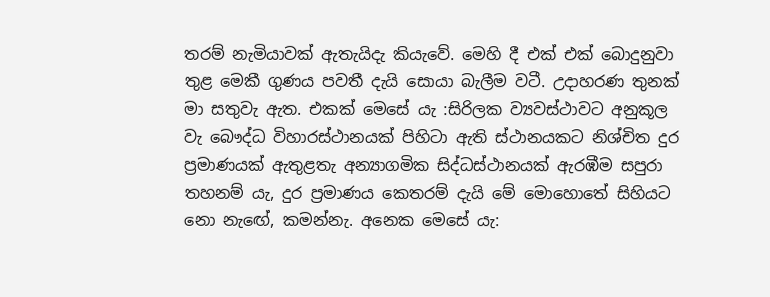තරම් නැමියාවක් ඇතැයිදැ කියැවේ. මෙහි දී එක් එක් බොදුනුවා තුළ මෙකී ගුණය පවතී දැයි සොයා බැලීම වටී. උදාහරණ තුනක් මා සතුවැ ඇත. එකක් මෙසේ යැ :සිරිලක ව්‍යවස්ථාවට අනුකූල වැ බෞද්ධ විහාරස්ථානයක් පිහිටා ඇති ස්ථානයකට නිශ්චිත දුර ප්‍රමාණයක් ඇතුළතැ අන්‍යාගමික සිද්ධස්ථානයක් ඇරඹීම සපුරා තහනම් යැ, දුර ප්‍රමාණය කෙතරම් දැයි මේ මොහොතේ සිහියට නො නැ‍ඟේ, කමන්නැ. අනෙක මෙසේ යැ: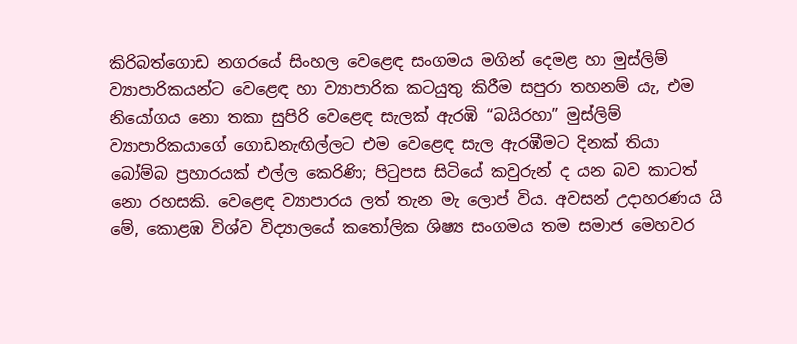කිරිබත්ගොඩ නගරයේ සිංහල වෙළෙඳ සංගමය මගින් දෙමළ හා මුස්ලිම් ව්‍යාපාරිකයන්ට වෙ‍ළෙඳ හා ව්‍යාපාරික කටයුතු කිරීම සපුරා තහනම් යැ, එම නියෝගය නො තකා සුපිරි වෙළෙඳ සැලක් ඇරඹි “බයිරහා” මුස්ලිම් ව්‍යාපාරිකයාගේ ගොඩනැඟිල්ලට එම වෙළෙඳ සැල ඇරඹීමට දිනක් තියා බෝම්බ ප්‍රහාරයක් එල්ල කෙරිණි; පිටුපස සිටියේ ක‍වුරුන් ද යන බව කාටත් නො රහසකි. වෙ‍ළෙඳ ව්‍යාපාරය ලත් තැන මැ ලොප් විය. අවසන් උදාහරණය යි මේ, කොළඹ විශ්ව විද්‍යාලයේ කතෝලික ශිෂ්‍ය සංගමය තම සමාජ මෙහවර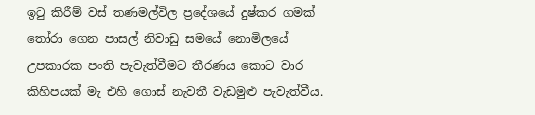ඉටු කිරීම් වස් තණමල්විල ප්‍රදේශයේ දුෂ්කර ගමක් තෝරා ගෙන පාසල් නිවාඩු සමයේ නොමිලයේ උපකාරක පංති පැවැත්වීමට තීරණය කොට වාර කිහිපයක් මැ එහි ගොස් නැවතී වැඩමුළු පැවැත්වීය.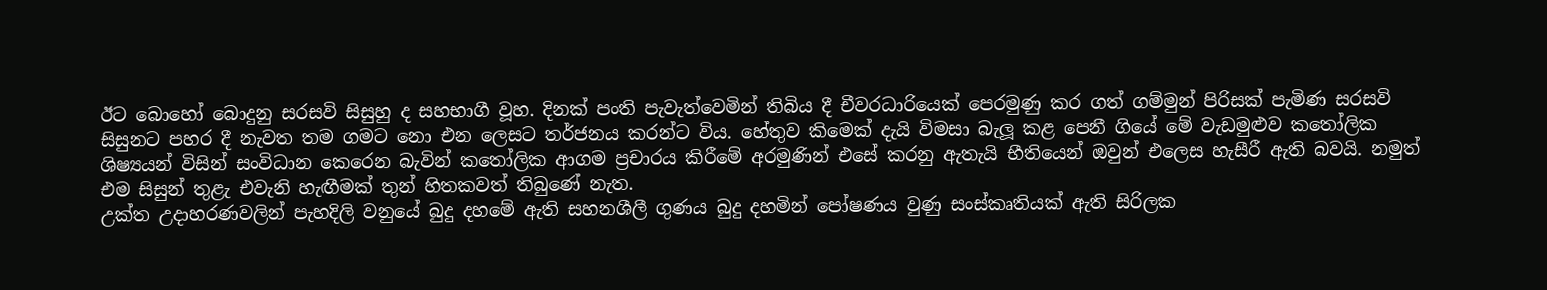ඊට බොහෝ බොදුනු සරසවි සිසුහු ද සහභාගී වූහ. දිනක් පංති පැවැත්වෙමින් තිබිය දී චීවරධාරියෙක් පෙරමුණු කර ගත් ගම්මුන් පිරිසක් පැමිණ සරසවි සිසුනට පහර දී නැවත තම ගමට නො එන ලෙසට තර්ජනය කරන්ට විය. හේතුව කිමෙක් දැයි විමසා බැලූ කළ පෙනී ගියේ මේ වැඩමුළුව කතෝලික ශිෂ්‍යයන් විසින් සංවිධාන කෙරෙන බැවින් කතෝලික ආගම ප්‍රචාරය කිරීමේ අරමුණින් එසේ කරනු ඇතැයි භීතියෙන් ඔවුන් එලෙස හැසීරී ඇති බවයි. නමුත් එම සිසුන් තුළැ එවැනි හැඟීමක් තුන් හිතකවත් තිබුණේ නැත.
උක්ත උදාහරණවලින් පැහදිලි වනුයේ බුදු දහමේ ඇති සහනශීලී ගුණය බුදු දහමින් පෝෂණය වුණු සංස්කෘතියක් ඇති සිරිලක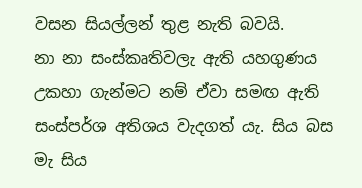වසන සියල්ලන් තුළ නැති බවයි.
නා නා සංස්කෘතිවලැ ඇති යහගුණය උකහා ගැන්මට නම් ඒවා සමඟ ඇති සංස්පර්ශ අතිශය වැදගත් යැ. සිය බස මැ සිය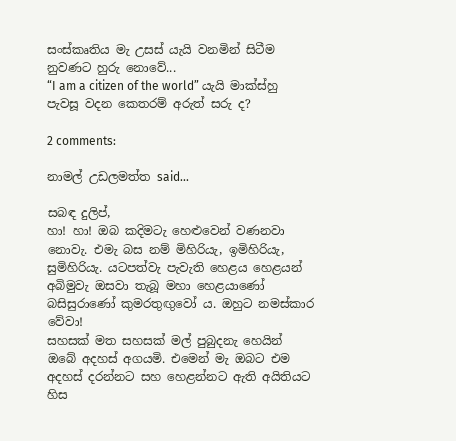සංස්කෘතිය මැ උසස් යැයි වනමින් සිටීම නුවණට හුරු නොවේ...
“I am a citizen of the world” යැයි මාක්ස්හු පැවසූ වදන කෙතරම් අරුත් සරු ද?

2 comments:

නාමල් උඩලමත්ත said...

සබඳ දුලිප්,
හා! හා! ඔබ කදිමටැ හෙළුවෙන් වණනවා නොවැ. එමැ බස නම් මිහිරියැ, ඉමිහිරියැ, සුමිහිරියැ. යටපත්වැ පැවැති හෙළය හෙළයන් අබිමුවැ ඔසවා තැබූ මහා හෙළයාණෝ බසිසුරාණෝ කුමරතුඟුවෝ ය. ඔහුට නමස්කාර වේවා!
සහසක් මත සහසක් මල් පුබුදනැ හෙයින් ඔබේ අදහස් අගයමි. එමෙන් මැ ඔබට එම අදහස් දරන්න‍ට සහ හෙළන්නට ඇති අයිතියට හිස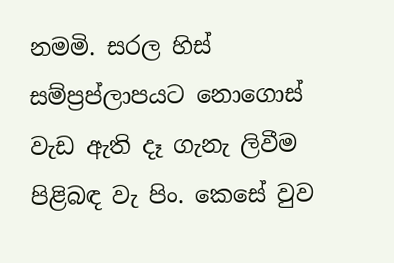නමමි. සරල හිස් සම්ප්‍රප්ලාපයට නොගොස් වැඩ ඇති දෑ ගැනැ ලිවීම පිළිබඳ වැ පිං. කෙසේ වුව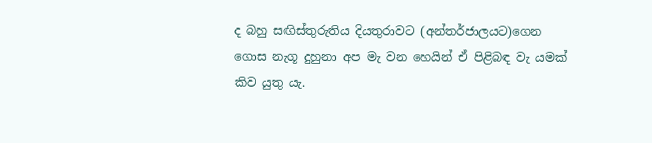ද බහු සඟිස්තුරුතිය දියතුරාවට (අන්තර්ජාලයට)ගෙන ගොස නැගූ දුහුනා අප මැ වන හෙයින් ඒ පිළිබඳ වැ යමක් කිව යුතු යැ.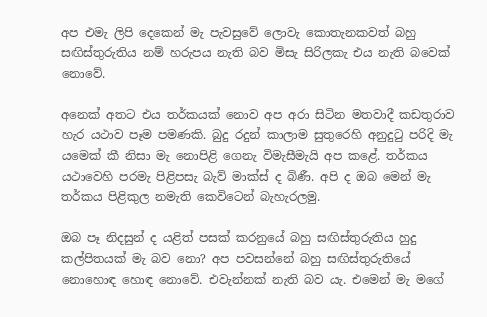අප එමැ ලිපි දෙකෙන් මැ පැවසුවේ ලොවැ කොතැනකවත් බහු සඟිස්තුරුතිය නම් හරුපය නැති බව මිසැ සිරිලකැ එය නැති බවෙක් නොවේ.

අනෙක් අතට එය තර්කයක් නොව අප අරා සිටින මතවාදී කඩතුරාව හැර යථාව පෑම පමණකි. බුදු රදුන් කාලාම සුතුරෙහි අනුදුටු පරිදි මැ යමෙක් කී නිසා මැ නොපිළි ගෙනැ විමැසීමැයි අප කළේ. තර්කය යථාවෙහි පරමැ පිළිපසැ බැව් මාක්ස් ද බිණී. අපි ද ඔබ මෙන් මැ තර්කය පිළිකුල නමැති කෙවිටෙන් බැහැරලමු.

ඔබ පෑ නිදසුන් ද යළිත් පසක් කරනුයේ බහු සඟිස්තුරුතිය හුදු කල්පිතයක් මැ බව නො? අප පවසන්නේ බහු සඟිස්තුරුතියේ නොහොඳ හොඳ නොවේ. එවැන්නක් නැති බව යැ. එමෙන් මැ මගේ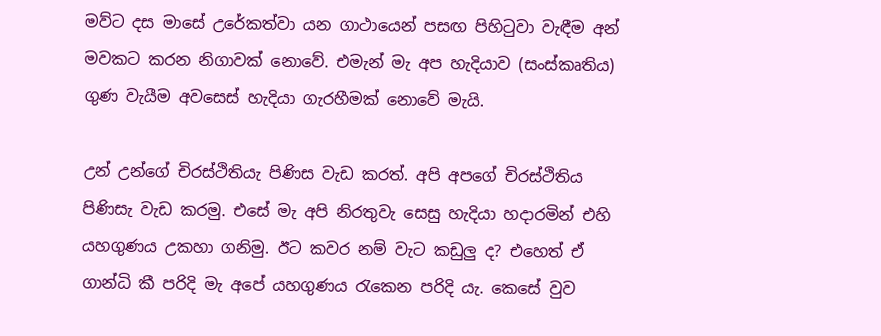මව්ට දස මාසේ උරේකත්වා යන ගාථායෙන් පසඟ පිහිටුවා වැඳීම අන් මවකට කරන නිගාවක් නොවේ. එමැන් මැ අප හැදියාව (සංස්කෘතිය) ගුණ වැයීම අවසෙස් හැදියා ගැරහීමක් නොවේ මැයි.

උන් උන්ගේ චිරස්ථිතියැ පිණිස වැඩ කරත්. අපි අපගේ චිරස්ථිතිය පිණිසැ වැඩ කරමු. එසේ මැ අපි නිරතුවැ සෙසු හැදියා හදාරමින් එහි යහගුණය උකහා ගනිමු. ඊට කවර නම් වැට කඩුලු ද? එහෙත් ඒ ගාන්ධි කී පරිදි මැ අපේ යහගුණය රැකෙන පරිදි යැ. කෙසේ වුව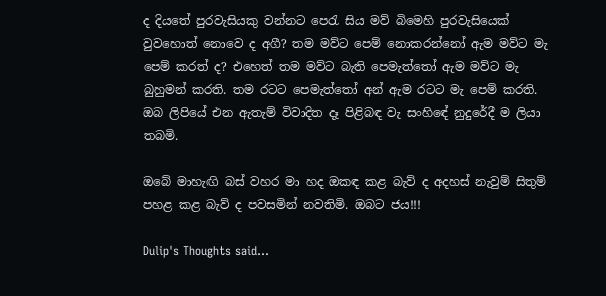ද දියතේ පුරවැසියකු වන්නට පෙරැ සිය මව් බිමෙහි පුරවැසියෙක් වුවහොත් නොවෙ ද අගී? තම මව්ට පෙම් නොකරන්නෝ ඇම මව්ට මැ පෙම් කරත් ද? එහෙත් තම මව්ට බැති පෙමැත්තෝ ඇම මව්ට මැ බුහුමන් කරති. තම රටට පෙමැත්තෝ අන් ඇම රටට මැ පෙම් කරති. ඔබ ලිපියේ එන ඇතැම් විවාදිත දෑ පිළිබඳ වැ සංහිඳේ නුදුරේදී ම ලියා තබමි.

ඔබේ මාහැඟි බස් වහර මා හද ඔකඳ කළ බැව් ද අදහස් නැවුම් සිතුම් පහළ කළ බැව් ද පවසමින් නවතිමි. ඔබට ජය!!!

Dulip's Thoughts said...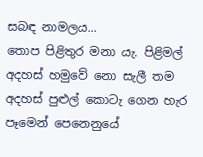සබඳ නාමලය...
තොප පිළිතුර මනා යැ. පිළිමල් අදහස් හමුවේ නො සැලී තම අදහස් පුළුල් කොටැ ගෙන හැර පෑමෙන් පෙනෙනුයේ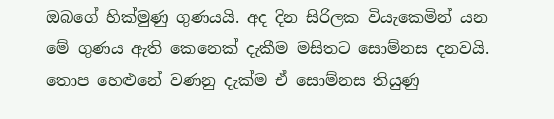ඔබගේ හික්මුණු ගුණයයි. අද දින සිරිලක වියැකෙමින් යන මේ ගුණය ඇති කෙනෙක් දැකීම මසිතට සොම්නස දනවයි. තොප හෙළුනේ වණනු දැක්ම ‍ඒ සොම්නස තියුණු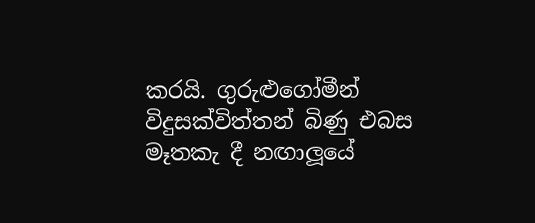කරයි. ගුරුළුගෝමීන් විදුසක්විත්තන් බිණු එබස මෑතකැ දී නඟාලූයේ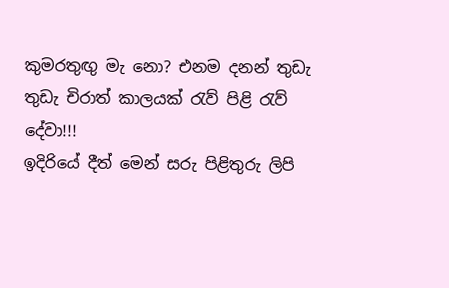කුමරතුඟු මැ නො? එනම දනන් තුඩැ තුඩැ චිරාත් කාලයක් රැව් පිළි රැව් දේවා!!!
ඉදිරියේ දීත් මෙන් සරු පිළිතුරු ලිපි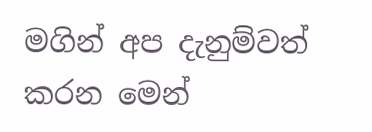මගින් අප දැනුම්වත් කරන මෙන්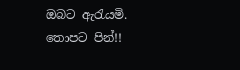ඔබට ඇරැයමි.
තොපට පින්!!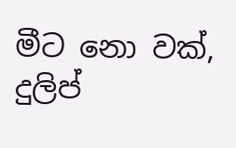මීට නො වක්,
දුලිප්